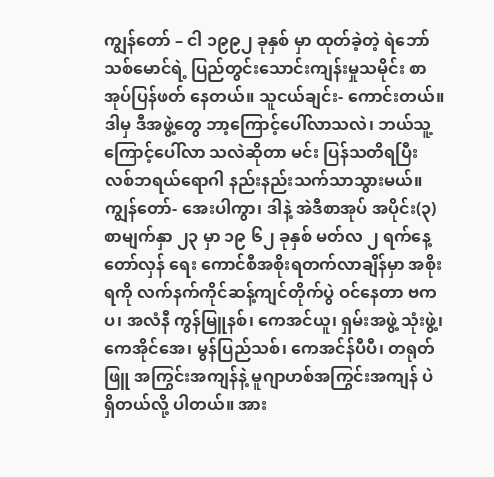ကျွန်တော် – ငါ ၁၉၉၂ ခုနှစ် မှာ ထုတ်ခဲ့တဲ့ ရဲဘော်သစ်မောင်ရဲ့ ပြည်တွင်းသောင်းကျန်းမှုသမိုင်း စာအုပ်ပြန်ဖတ် နေတယ်။ သူငယ်ချင်း- ကောင်းတယ်။ ဒါမှ ဒီအဖွဲ့တွေ ဘာ့ကြောင့်ပေါ်လာသလဲ၊ ဘယ်သူ့ကြောင့်ပေါ်လာ သလဲဆိုတာ မင်း ပြန်သတိရပြီး လစ်ဘရယ်ရောဂါ နည်းနည်းသက်သာသွားမယ်။ ကျွန်တော်- အေးပါကွာ၊ ဒါနဲ့ အဲဒီစာအုပ် အပိုင်း(၃) စာမျက်နှာ ၂၃ မှာ ၁၉ ၆၂ ခုနှစ် မတ်လ ၂ ရက်နေ့ တော်လှန် ရေး ကောင်စီအစိုးရတက်လာချိန်မှာ အစိုးရကို လက်နက်ကိုင်ဆန့်ကျင်တိုက်ပွဲ ဝင်နေတာ ဗကပ၊ အလံနီ ကွန်မြူနစ်၊ ကေအင်ယူ၊ ရှမ်းအဖွဲ့ သုံးဖွဲ့၊ ကေအိုင်အေ၊ မွန်ပြည်သစ်၊ ကေအင်န်ပီပီ၊ တရုတ်ဖြူ အကြွင်းအကျန်နဲ့ မူဂျာဟစ်အကြွင်းအကျန် ပဲ ရှိတယ်လို့ ပါတယ်။ အား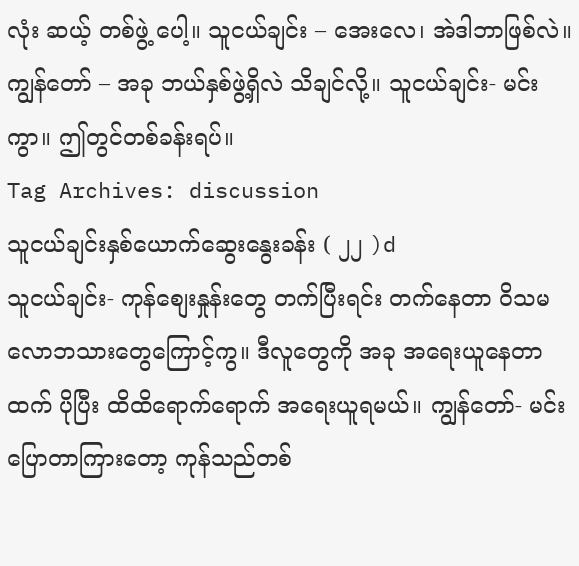လုံး ဆယ့် တစ်ဖွဲ့ ပေါ့။ သူငယ်ချင်း – အေးလေ၊ အဲဒါဘာဖြစ်လဲ။ ကျွန်တော် – အခု ဘယ်နှစ်ဖွဲ့ရှိလဲ သိချင်လို့။ သူငယ်ချင်း- မင်းကွာ။ ဤတွင်တစ်ခန်းရပ်။
Tag Archives: discussion
သူငယ်ချင်းနှစ်ယောက်ဆွေးနွေးခန်း ( ၂၂ )d
သူငယ်ချင်း- ကုန်စျေးနှုန်းတွေ တက်ပြီးရင်း တက်နေတာ ဝိသမလောဘသားတွေကြောင့်ကွ။ ဒီလူတွေကို အခု အရေးယူနေတာထက် ပိုပြီး ထိထိရောက်ရောက် အရေးယူရမယ်။ ကျွန်တော်- မင်းပြောတာကြားတော့ ကုန်သည်တစ်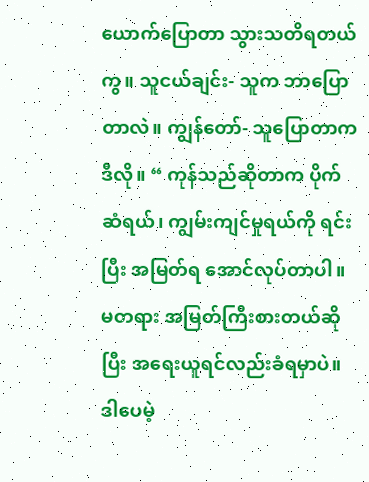ယောက်ပြောတာ သွားသတိရတယ်ကွ။ သူငယ်ချင်း- သူက ဘာပြောတာလဲ။ ကျွန်တော်- သူပြောတာက ဒီလို။ “ ကုန်သည်ဆိုတာက ပိုက်ဆံရယ်၊ ကျွမ်းကျင်မှုရယ်ကို ရင်းပြီး အမြတ်ရ အောင်လုပ်တာပါ။ မတရား အမြတ်ကြီးစားတယ်ဆိုပြီး အရေးယူရင်လည်းခံရမှာပဲ။ ဒါပေမဲ့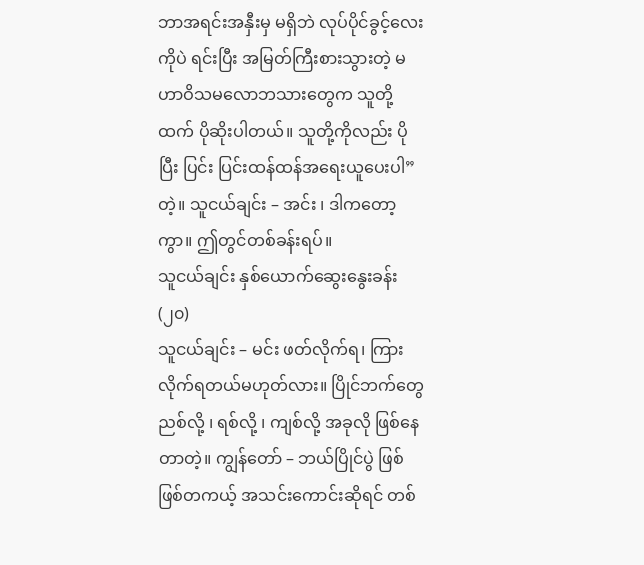ဘာအရင်းအနှီးမှ မရှိဘဲ လုပ်ပိုင်ခွင့်လေးကိုပဲ ရင်းပြီး အမြတ်ကြီးစားသွားတဲ့ မဟာဝိသမလောဘသားတွေက သူတို့ထက် ပိုဆိုးပါတယ်။ သူတို့ကိုလည်း ပိုပြီး ပြင်း ပြင်းထန်ထန်အရေးယူပေးပါ” တဲ့။ သူငယ်ချင်း – အင်း ၊ ဒါကတော့ကွာ။ ဤတွင်တစ်ခန်းရပ်။
သူငယ်ချင်း နှစ်ယောက်ဆွေးနွေးခန်း (၂၀)
သူငယ်ချင်း – မင်း ဖတ်လိုက်ရ၊ ကြားလိုက်ရတယ်မဟုတ်လား။ ပြိုင်ဘက်တွေ ညစ်လို့ ၊ ရစ်လို့ ၊ ကျစ်လို့ အခုလို ဖြစ်နေတာတဲ့။ ကျွန်တော် – ဘယ်ပြိုင်ပွဲ ဖြစ်ဖြစ်တကယ့် အသင်းကောင်းဆိုရင် တစ်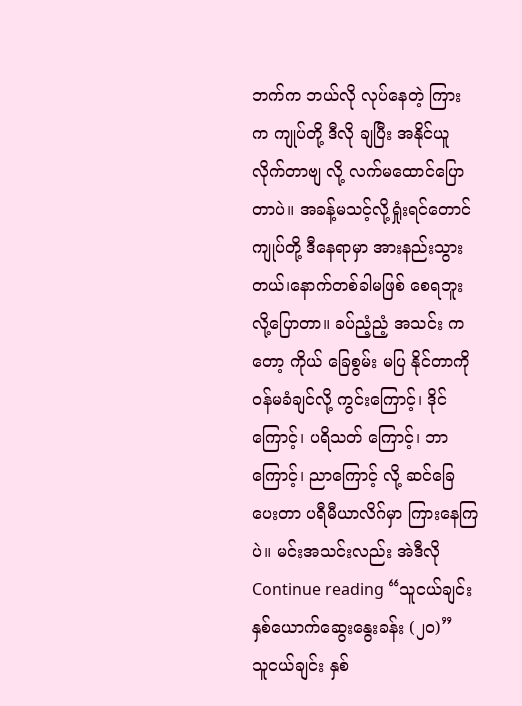ဘက်က ဘယ်လို လုပ်နေတဲ့ ကြား က ကျုပ်တို့ ဒီလို ချပြီး အနိုင်ယူလိုက်တာဗျ လို့ လက်မထောင်ပြောတာပဲ။ အခန့်မသင့်လို့ရှုံးရင်တောင် ကျုပ်တို့ ဒီနေရာမှာ အားနည်းသွားတယ်၊နောက်တစ်ခါမဖြစ် စေရဘူး လို့ပြောတာ။ ခပ်ညံ့ညံ့ အသင်း ကတော့ ကိုယ် ခြေစွမ်း မပြ နိုင်တာကို ဝန်မခံချင်လို့ ကွင်းကြောင့်၊ ဒိုင်ကြောင့်၊ ပရိသတ် ကြောင့်၊ ဘာကြောင့်၊ ညာကြောင့် လို့ ဆင်ခြေပေးတာ ပရီမီယာလိဂ်မှာ ကြားနေကြပဲ။ မင်းအသင်းလည်း အဲဒီလိုContinue reading “သူငယ်ချင်း နှစ်ယောက်ဆွေးနွေးခန်း (၂၀)”
သူငယ်ချင်း နှစ်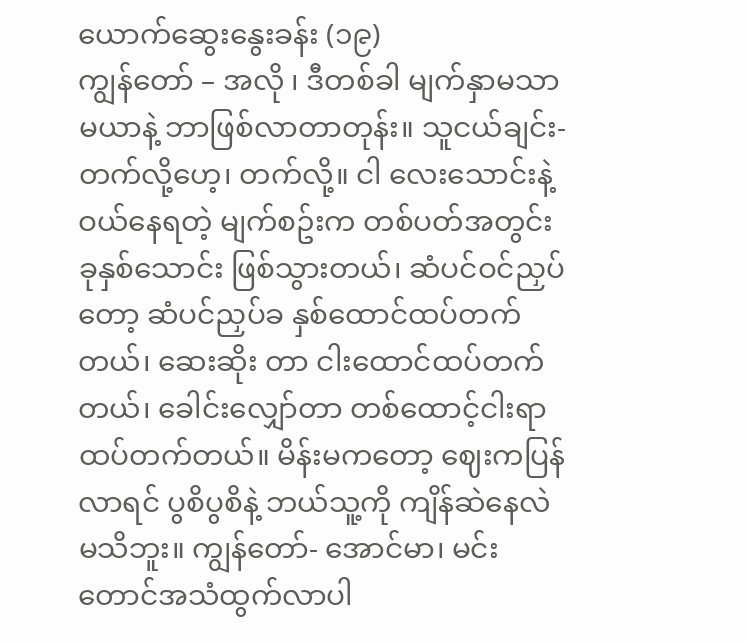ယောက်ဆွေးနွေးခန်း (၁၉)
ကျွန်တော် – အလို ၊ ဒီတစ်ခါ မျက်နှာမသာမယာနဲ့ ဘာဖြစ်လာတာတုန်း။ သူငယ်ချင်း- တက်လို့ဟေ့၊ တက်လို့။ ငါ လေးသောင်းနဲ့ ဝယ်နေရတဲ့ မျက်စဥ်းက တစ်ပတ်အတွင်း ခုနှစ်သောင်း ဖြစ်သွားတယ်၊ ဆံပင်ဝင်ညှပ်တော့ ဆံပင်ညှပ်ခ နှစ်ထောင်ထပ်တက်တယ်၊ ဆေးဆိုး တာ ငါးထောင်ထပ်တက်တယ်၊ ခေါင်းလျှော်တာ တစ်ထောင့်ငါးရာထပ်တက်တယ်။ မိန်းမကတော့ ဈေးကပြန်လာရင် ပွစိပွစိနဲ့ ဘယ်သူ့ကို ကျိန်ဆဲနေလဲ မသိဘူး။ ကျွန်တော်- အောင်မာ၊ မင်းတောင်အသံထွက်လာပါ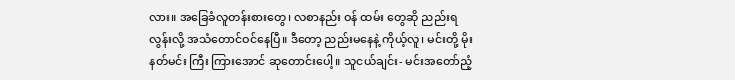လား။ အခြေခံလူတန်းစားတွေ၊ လစာနည်း ဝန် ထမ်း တွေဆို ညည်းရလွန်းလို့ အသံတောင်ဝင်နေပြီ။ ဒီတော့ ညည်းမနေနဲ့ ကိုယ့်လူ၊ မင်းတို့ မိုးနတ်မင်း ကြီး ကြားအောင် ဆုတောင်းပေါ့။ သူငယ်ချင်း- မင်းအတော်ညံ့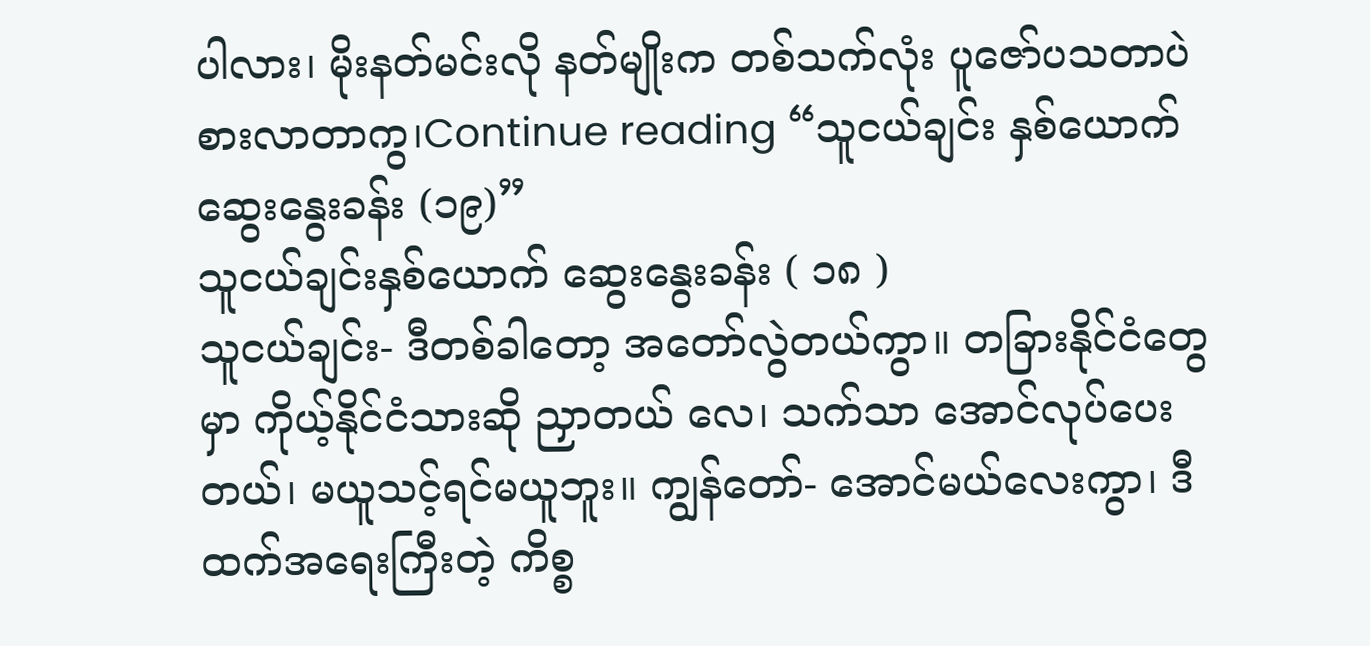ပါလား၊ မိုးနတ်မင်းလို နတ်မျိုးက တစ်သက်လုံး ပူဇော်ပသတာပဲ စားလာတာကွ၊Continue reading “သူငယ်ချင်း နှစ်ယောက်ဆွေးနွေးခန်း (၁၉)”
သူငယ်ချင်းနှစ်ယောက် ဆွေးနွေးခန်း ( ၁၈ )
သူငယ်ချင်း- ဒီတစ်ခါတော့ အတော်လွဲတယ်ကွာ။ တခြားနိုင်ငံတွေမှာ ကိုယ့်နိုင်ငံသားဆို ညှာတယ် လေ၊ သက်သာ အောင်လုပ်ပေးတယ်၊ မယူသင့်ရင်မယူဘူး။ ကျွန်တော်- အောင်မယ်လေးကွာ၊ ဒီထက်အရေးကြီးတဲ့ ကိစ္စ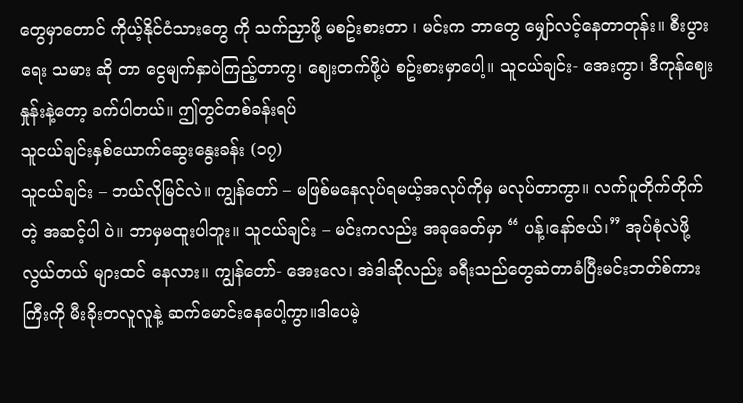တွေမှာတောင် ကိုယ့်နိုင်ငံသားတွေ ကို သက်ညှာဖို့ မစဥ်းစားတာ ၊ မင်းက ဘာတွေ မျှော်လင့်နေတာတုန်း။ စီးပွားရေး သမား ဆို တာ ငွေမျက်နှာပဲကြည့်တာကွ၊ ဈေးတက်ဖို့ပဲ စဥ်းစားမှာပေါ့။ သူငယ်ချင်း- အေးကွာ၊ ဒီကုန်ဈေးနှုန်းနဲ့တော့ ခက်ပါတယ်။ ဤတွင်တစ်ခန်းရပ်
သူငယ်ချင်းနှစ်ယောက်ဆွေးနွေးခန်း (၁၇)
သူငယ်ချင်း – ဘယ်လိုမြင်လဲ။ ကျွန်တော် – မဖြစ်မနေလုပ်ရမယ့်အလုပ်ကိုမှ မလုပ်တာကွာ။ လက်ပူတိုက်တိုက်တဲ့ အဆင့်ပါ ပဲ။ ဘာမှမထူးပါဘူး။ သူငယ်ချင်း – မင်းကလည်း အခုခေတ်မှာ “ ပန့်၊နော်ဇယ်၊” အုပ်စုံလဲဖို့ လွယ်တယ် များထင် နေလား။ ကျွန်တော်- အေးလေ၊ အဲဒါဆိုလည်း ခရီးသည်တွေဆဲတာခံပြီးမင်းဘတ်စ်ကားကြီးကို မီးခိုးတလူလူနဲ့ ဆက်မောင်းနေပေါ့ကွာ။ဒါပေမဲ့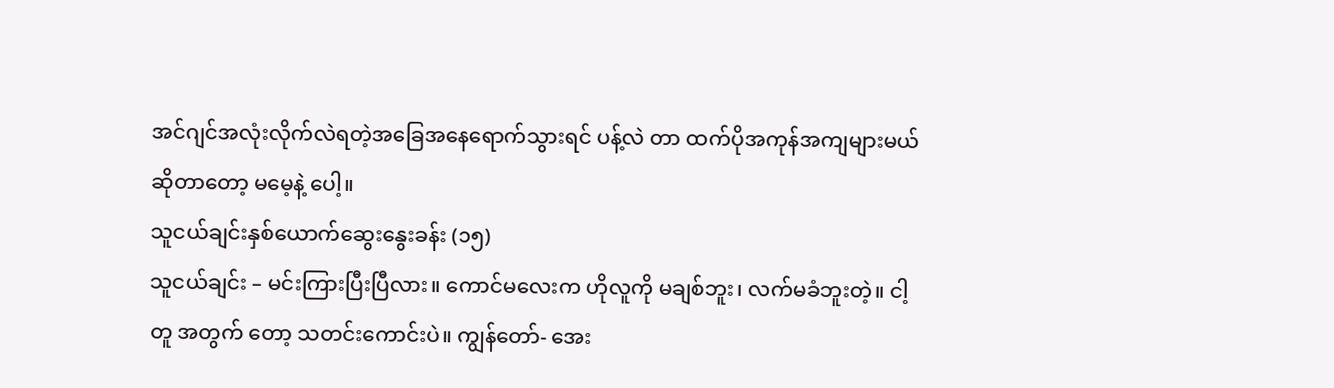အင်ဂျင်အလုံးလိုက်လဲရတဲ့အခြေအနေရောက်သွားရင် ပန့်လဲ တာ ထက်ပိုအကုန်အကျများမယ်ဆိုတာတော့ မမေ့နဲ့ ပေါ့။
သူငယ်ချင်းနှစ်ယောက်ဆွေးနွေးခန်း (၁၅)
သူငယ်ချင်း – မင်းကြားပြီးပြီလား။ ကောင်မလေးက ဟိုလူကို မချစ်ဘူး၊ လက်မခံဘူးတဲ့။ ငါ့တူ အတွက် တော့ သတင်းကောင်းပဲ။ ကျွန်တော်- အေး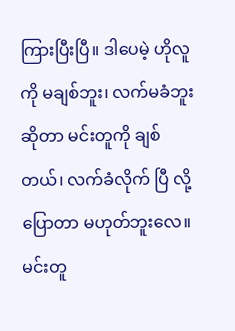ကြားပြီးပြီ။ ဒါပေမဲ့ ဟိုလူကို မချစ်ဘူး၊ လက်မခံဘူးဆိုတာ မင်းတူကို ချစ်တယ်၊ လက်ခံလိုက် ပြီ လို့ ပြောတာ မဟုတ်ဘူးလေ။ မင်းတူ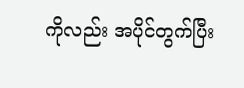ကိုလည်း အပိုင်တွက်ပြီး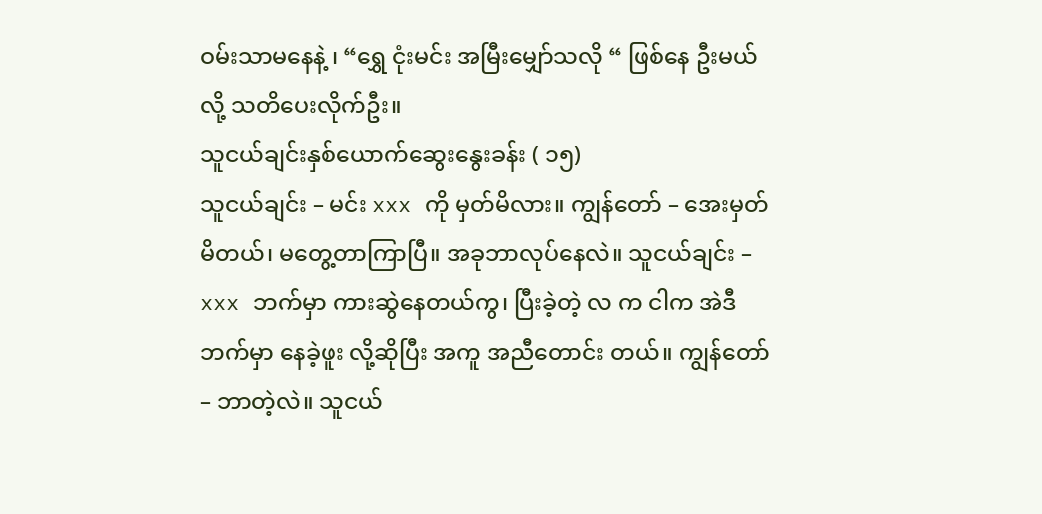ဝမ်းသာမနေနဲ့ ၊ “ရွှေ ငုံးမင်း အမြီးမျှော်သလို “ ဖြစ်နေ ဦးမယ်လို့ သတိပေးလိုက်ဦး။
သူငယ်ချင်းနှစ်ယောက်ဆွေးနွေးခန်း ( ၁၅)
သူငယ်ချင်း – မင်း xxx ကို မှတ်မိလား။ ကျွန်တော် – အေးမှတ်မိတယ်၊ မတွေ့တာကြာပြီ။ အခုဘာလုပ်နေလဲ။ သူငယ်ချင်း – xxx ဘက်မှာ ကားဆွဲနေတယ်ကွ၊ ပြီးခဲ့တဲ့ လ က ငါက အဲဒီဘက်မှာ နေခဲ့ဖူး လို့ဆိုပြီး အကူ အညီတောင်း တယ်။ ကျွန်တော် – ဘာတဲ့လဲ။ သူငယ်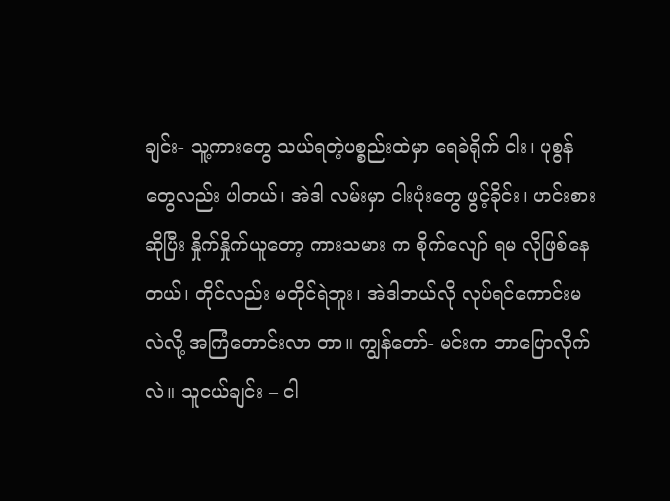ချင်း- သူ့ကားတွေ သယ်ရတဲ့ပစ္စည်းထဲမှာ ရေခဲရိုက် ငါး၊ ပုစွန်တွေလည်း ပါတယ်၊ အဲဒါ လမ်းမှာ ငါးပုံးတွေ ဖွင့်ခိုင်း၊ ဟင်းစားဆိုပြီး နှိုက်နှိုက်ယူတော့ ကားသမား က စိုက်လျော် ရမ လိုဖြစ်နေတယ်၊ တိုင်လည်း မတိုင်ရဲဘူး၊ အဲဒါဘယ်လို လုပ်ရင်ကောင်းမလဲလို့ အကြံတောင်းလာ တာ။ ကျွန်တော်- မင်းက ဘာပြောလိုက်လဲ။ သူငယ်ချင်း – ငါ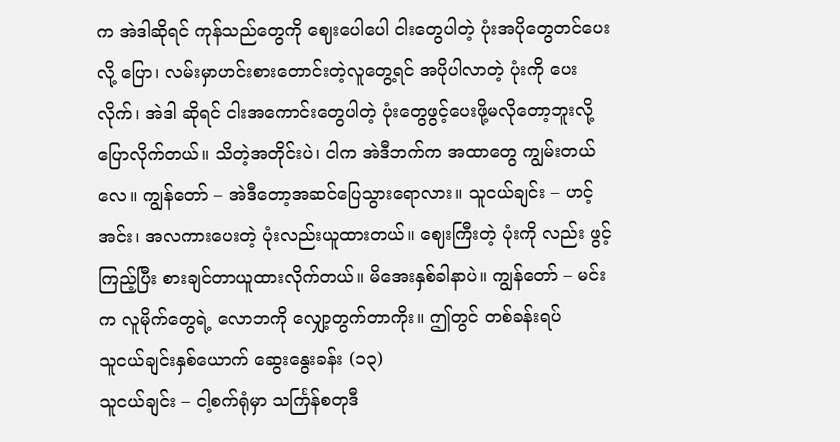က အဲဒါဆိုရင် ကုန်သည်တွေကို ဈေးပေါပေါ ငါးတွေပါတဲ့ ပုံးအပိုတွေတင်ပေးလို့ ပြော၊ လမ်းမှာဟင်းစားတောင်းတဲ့လူတွေ့ရင် အပိုပါလာတဲ့ ပုံးကို ပေးလိုက်၊ အဲဒါ ဆိုရင် ငါးအကောင်းတွေပါတဲ့ ပုံးတွေဖွင့်ပေးဖို့မလိုတော့ဘူးလို့ ပြောလိုက်တယ်။ သိတဲ့အတိုင်းပဲ၊ ငါက အဲဒီဘက်က အထာတွေ ကျွမ်းတယ်လေ။ ကျွန်တော် – အဲဒီတော့အဆင်ပြေသွားရောလား။ သူငယ်ချင်း – ဟင့်အင်း၊ အလကားပေးတဲ့ ပုံးလည်းယူထားတယ်။ ဈေးကြီးတဲ့ ပုံးကို လည်း ဖွင့် ကြည့်ပြီး စားချင်တာယူထားလိုက်တယ်။ မိအေးနှစ်ခါနာပဲ။ ကျွန်တော် – မင်းက လူမိုက်တွေရဲ့ လောဘကို လျှော့တွက်တာကိုး။ ဤတွင် တစ်ခန်းရပ်
သူငယ်ချင်းနှစ်ယောက် ဆွေးနွေးခန်း (၁၃)
သူငယ်ချင်း – ငါ့စက်ရုံမှာ သင်္ကြန်စတုဒီ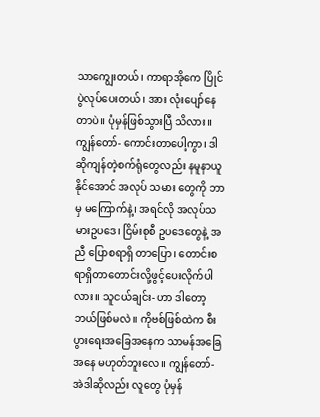သာကျွေးတယ်၊ ကာရာအိုကေ ပြိုင်ပွဲလုပ်ပေးတယ်၊ အား လုံးပျော်နေတာပဲ။ ပုံမှန်ဖြစ်သွားပြီ သိလား။ ကျွန်တော်- ကောင်းတာပေါ့ကွာ၊ ဒါဆိုကျန်တဲ့စက်ရုံတွေလည်း နမူနာယူနိုင်အောင် အလုပ် သမား တွေကို ဘာမှ မကြောက်နဲ့၊ အရင်လို အလုပ်သမားဥပဒေ၊ ငြိမ်းစုစီ ဥပဒေတွေနဲ့ အညီ ပြောစရာရှိ တာပြော၊ တောင်းစရာရှိတာတောင်းလို့ဖွင့်ပေးလိုက်ပါလား။ သူငယ်ချင်း- ဟာ ဒါတော့ ဘယ်ဖြစ်မလဲ။ ကိုဗစ်ဖြစ်ထဲက စီးပွားရေးအခြေအနေက သာမန်အခြေ အနေ မဟုတ်ဘူးလေ။ ကျွန်တော်- အဲဒါဆိုလည်း လူတွေ ပုံမှန်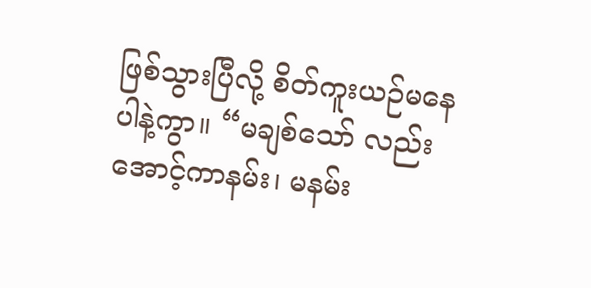ဖြစ်သွားပြီလို့ စိတ်ကူးယဉ်မနေပါနဲ့ကွာ။ “မချစ်သော် လည်း အောင့်ကာနမ်း၊ မနမ်း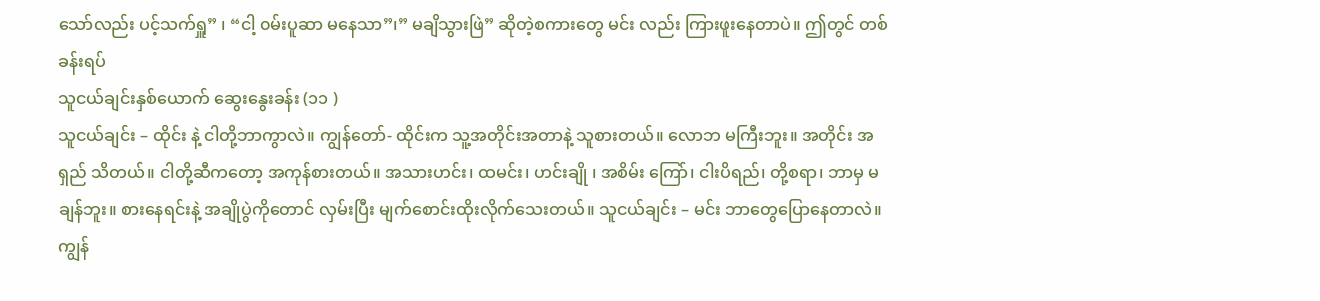သော်လည်း ပင့်သက်ရှူ” ၊ “ငါ့ ၀မ်းပူဆာ မနေသာ”၊” မချိသွားဖြဲ” ဆိုတဲ့စကားတွေ မင်း လည်း ကြားဖူးနေတာပဲ။ ဤတွင် တစ်ခန်းရပ်
သူငယ်ချင်းနှစ်ယောက် ဆွေးနွေးခန်း (၁၁ )
သူငယ်ချင်း – ထိုင်း နဲ့ ငါတို့ဘာကွာလဲ။ ကျွန်တော်- ထိုင်းက သူ့အတိုင်းအတာနဲ့ သူစားတယ်။ လောဘ မကြီးဘူး။ အတိုင်း အရှည် သိတယ်။ ငါတို့ဆီကတော့ အကုန်စားတယ်။ အသားဟင်း၊ ထမင်း၊ ဟင်းချို ၊ အစိမ်း ကြော်၊ ငါးပိရည်၊ တို့စရာ၊ ဘာမှ မချန်ဘူး။ စားနေရင်းနဲ့ အချိုပွဲကိုတောင် လှမ်းပြီး မျက်စောင်းထိုးလိုက်သေးတယ်။ သူငယ်ချင်း – မင်း ဘာတွေပြောနေတာလဲ။ ကျွန်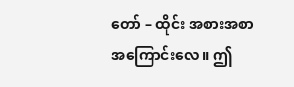တော် – ထိုင်း အစားအစာအကြောင်းလေ။ ဤ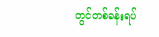တွင်တစ်ခန်းရပ်